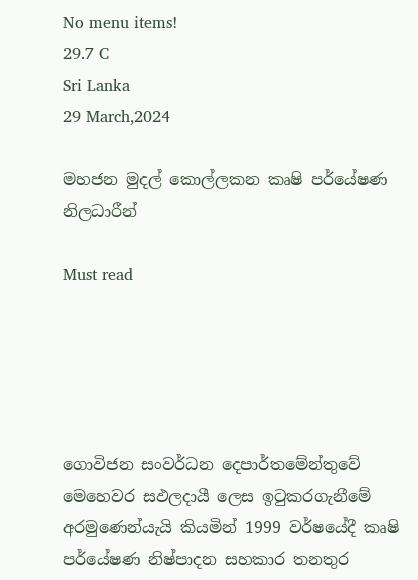No menu items!
29.7 C
Sri Lanka
29 March,2024

මහජන මුදල් කොල්ලකන කෘෂි පර්යේෂණ නිලධාරීන්

Must read





ගොවිජන සංවර්ධන දෙපාර්තමේන්තුවේ මෙහෙවර සඵලදායී ලෙස ඉටුකරගැනීමේ අරමුණෙන්යැයි කියමින් 1999 වර්ෂයේදී කෘෂි පර්යේෂණ නිෂ්පාදන සහකාර තනතුර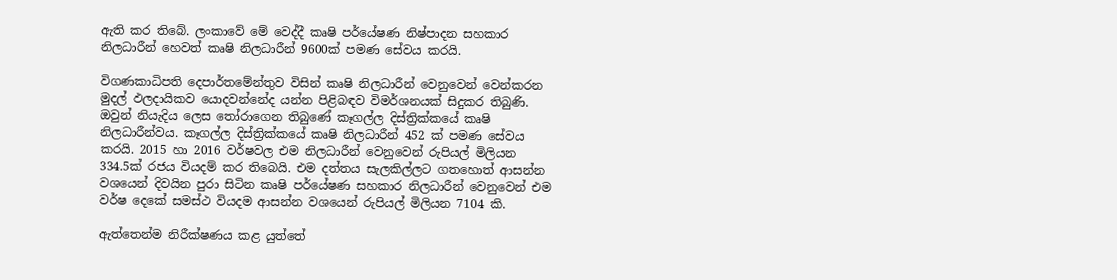ඇති කර තිබේ. ලංකාවේ මේ වෙද්දී කෘෂි පර්යේෂණ නිෂ්පාදන සහකාර නිලධාරීන් හෙවත් කෘෂි නිලධාරීන් 9600ක් පමණ සේවය කරයි.

විගණකාධිපති දෙපාර්තමේන්තුව විසින් කෘෂි නිලධාරීන් වෙනුවෙන් වෙන්කරන මුදල් ඵලදායිකව යොදවන්නේද යන්න පිළිබඳව විමර්ශනයක් සිදුකර තිබුණි. ඔවුන් නියැදිය ලෙස තෝරාගෙන තිබුණේ කෑගල්ල දිස්ත්‍රික්කයේ කෘෂි නිලධාරීන්වය. කෑගල්ල දිස්ත්‍රික්කයේ කෘෂි නිලධාරීන් 452 ක් පමණ සේවය කරයි. 2015 හා 2016 වර්ෂවල එම නිලධාරීන් වෙනුවෙන් රුපියල් මිලියන 334.5ක් රජය වියදම් කර තිබෙයි. එම දත්තය සැලකිල්ලට ගතහොත් ආසන්න වශයෙන් දිවයින පුරා සිටින කෘෂි පර්යේෂණ සහකාර නිලධාරීන් වෙනුවෙන් එම වර්ෂ දෙකේ සමස්ථ වියදම ආසන්න වශයෙන් රුපියල් මිලියන 7104 කි.

ඇත්තෙන්ම නිරීක්ෂණය කළ යුත්තේ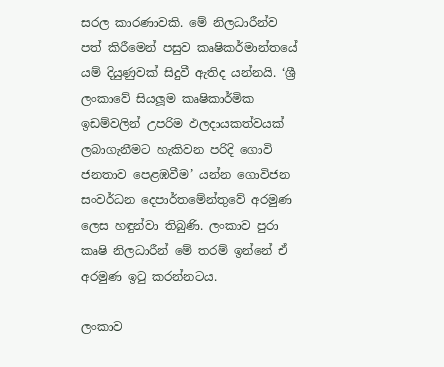සරල කාරණාවකි. මේ නිලධාරීන්ව පත් කිරීමෙන් පසුව කෘෂිකර්මාන්තයේ යම් දියුණුවක් සිදුවී ඇතිද යන්නයි. ‘ශ්‍රී ලංකාවේ සියලූම කෘෂිකාර්මික ඉඩම්වලින් උපරිම ඵලදායකත්වයක් ලබාගැනීමට හැකිවන පරිදි ගොවි ජනතාව පෙළඹවීම’ යන්න ගොවිජන සංවර්ධන දෙපාර්තමේන්තුවේ අරමුණ ලෙස හඳුන්වා තිබුණි. ලංකාව පුරා කෘෂි නිලධාරීන් මේ තරම් ඉන්නේ ඒ අරමුණ ඉටු කරන්නටය.

ලංකාව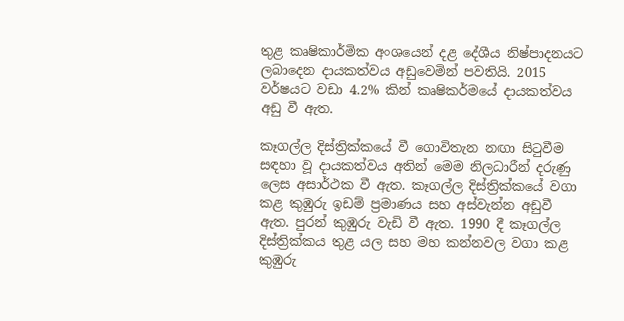තුළ කෘෂිකාර්මික අංශයෙන් දළ දේශීය නිෂ්පාදනයට ලබාදෙන දායකත්වය අඩුවෙමින් පවතියි. 2015 වර්ෂයට වඩා 4.2% කින් කෘෂිකර්මයේ දායකත්වය අඩු වී ඇත.

කෑගල්ල දිස්ත්‍රික්කයේ වී ගොවිතැන නඟා සිටුවීම සඳහා වූ දායකත්වය අතින් මෙම නිලධාරීන් දරුණු ලෙස අසාර්ථක වී ඇත. කෑගල්ල දිස්ත්‍රික්කයේ වගා කළ කුඹුරු ඉඩම් ප්‍රමාණය සහ අස්වැන්න අඩුවී ඇත. පුරන් කුඹුරු වැඩි වී ඇත. 1990 දී කෑගල්ල දිස්ත්‍රික්කය තුළ යල සහ මහ කන්නවල වගා කළ කුඹුරු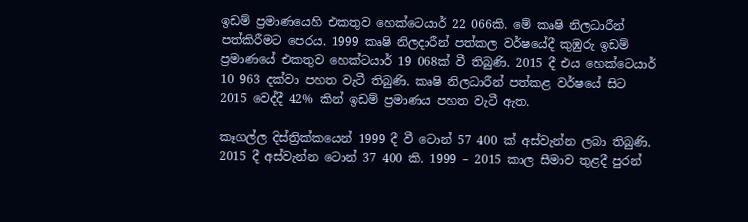ඉඩම් ප්‍රමාණයෙහි එකතුව හෙක්ටෙයාර් 22 066කි. මේ කෘෂි නිලධාරීන් පත්කිරීමට පෙරය. 1999 කෘෂි නිලදාරීන් පත්කල වර්ෂයේදී කුඹුරු ඉඩම් ප්‍රමාණයේ එකතුව හෙක්ටයාර් 19 068ක් වී තිබුණි. 2015 දී එය හෙක්ටෙයාර් 10 963 දක්වා පහත වැටී තිබුණි. කෘෂි නිලධාරීන් පත්කළ වර්ෂයේ සිට 2015 වෙද්දී 42% කින් ඉඩම් ප්‍රමාණය පහත වැටී ඇත.

කෑගල්ල දිස්ත්‍රික්කයෙන් 1999 දී වී ටොන් 57 400 ක් අස්වැන්න ලබා තිබුණි. 2015 දී අස්වැන්න ටොන් 37 400 කි. 1999 – 2015 කාල සීමාව තුළදී පුරන්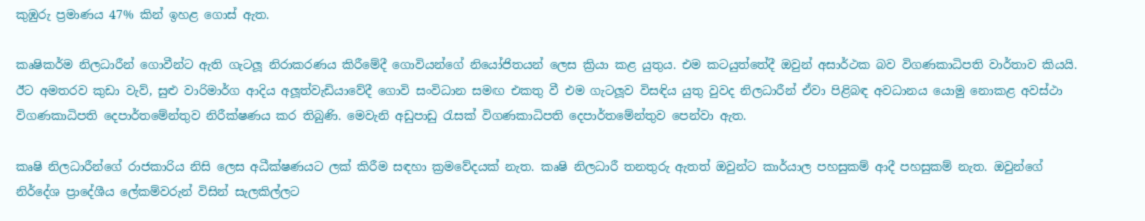කුඹුරු ප්‍රමාණය 47% කින් ඉහළ ගොස් ඇත.

කෘෂිකර්ම නිලධාරීන් ගොවීන්ට ඇති ගැටලූ‍ නිරාකරණය කිරීමේදී ගොවියන්ගේ නියෝජිතයන් ලෙස ක්‍රියා කළ යුතුය. එම කටයුත්තේදී ඔවුන් අසාර්ථක බව විගණකාධිපති වාර්තාව කියයි. ඊට අමතරව කුඩා වැව්, සුළු වාරිමාර්ග ආදිය අලූ‍ත්වැඩියාවේදී ගොවි සංවිධාන සමඟ එකතු වී එම ගැටලූ‍ව විසඳිය යුතු වුවද නිලධාරීන් ඒවා පිළිබඳ අවධානය යොමු නොකළ අවස්ථා විගණකාධිපති දෙපාර්තමේන්තුව නිරීක්ෂණය කර තිබුණි. මෙවැනි අඩුපාඩු රැසක් විගණකාධිපති දෙපාර්තමේන්තුව පෙන්වා ඇත.

කෘෂි නිලධාරීන්ගේ රාජකාරිය නිසි ලෙස අධීක්ෂණයට ලක් කිරීම සඳහා ක්‍රමවේදයක් නැත. කෘෂි නිලධාරී තනතුරු ඇතත් ඔවුන්ට කාර්යාල පහසුකම් ආදී පහසුකම් නැත. ඔවුන්ගේ නිර්දේශ ප්‍රාදේශීය ලේකම්වරුන් විසින් සැලකිල්ලට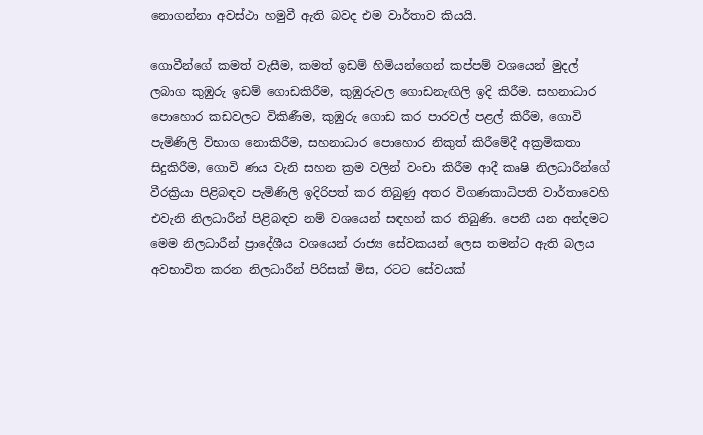නොගන්නා අවස්ථා හමුවී ඇති බවද එම වාර්තාව කියයි.

ගොවීන්ගේ කමත් වැසීම, කමත් ඉඩම් හිමියන්ගෙන් කප්පම් වශයෙන් මුදල් ලබාග කුඹුරු ඉඩම් ගොඩකිරීම, කුඹුරුවල ගොඩනැඟිලි ඉදි කිරීම. සහනාධාර පොහොර කඩවලට විකිණීම, කුඹුරු ගොඩ කර පාරවල් පළල් කිරීම, ගොවි පැමිණිලි විභාග නොකිරීම, සහනාධාර පොහොර නිකුත් කිරීමේදී අක්‍රමිකතා සිදුකිරීම, ගොවි ණය වැනි සහන ක්‍රම වලින් වංචා කිරීම ආදී කෘෂි නිලධාරීන්ගේ වීරක්‍රියා පිළිබඳව පැමිණිලි ඉදිරිපත් කර තිබුණු අතර විගණකාධිපති වාර්තාවෙහි එවැනි නිලධාරීන් පිළිබඳව නම් වශයෙන් සඳහන් කර තිබුණි. පෙනී යන අන්දමට මෙම නිලධාරීන් ප්‍රාදේශීය වශයෙන් රාජ්‍ය සේවකයන් ලෙස තමන්ට ඇති බලය අවභාවිත කරන නිලධාරීන් පිරිසක් මිස, රටට සේවයක්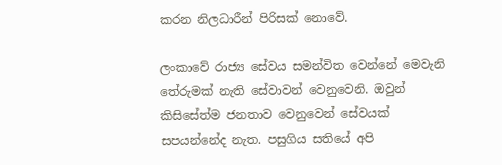කරන නිලධාරීන් පිරිසක් නොවේ.

ලංකාවේ රාජ්‍ය සේවය සමන්විත වෙන්නේ මෙවැනි තේරුමක් නැති සේවාවන් වෙනුවෙනි. ඔවුන් කිසිසේත්ම ජනතාව වෙනුවෙන් සේවයක් සපයන්නේද නැත. පසුගිය සතියේ අපි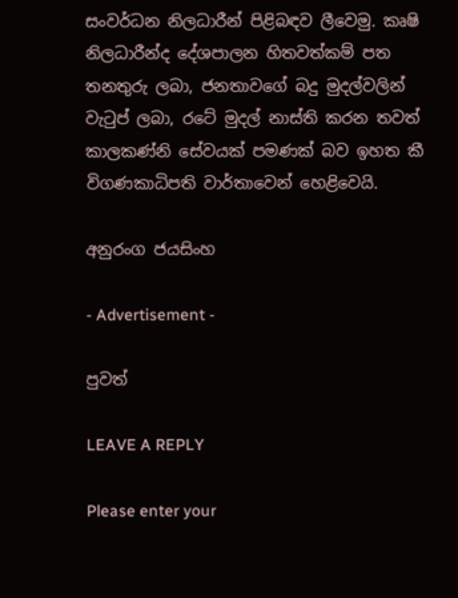සංවර්ධන නිලධාරීන් පිළිබඳව ලීවෙමු. කෘෂි නිලධාරීන්ද දේශපාලන හිතවත්කම් පත තනතුරු ලබා, ජනතාවගේ බදු මුදල්වලින් වැටුප් ලබා, රටේ මුදල් නාස්ති කරන තවත් කාලකණ්නි සේවයක් පමණක් බව ඉහත කී විගණකාධිපති වාර්තාවෙන් හෙළිවෙයි.

අනුරංග ජයසිංහ

- Advertisement -

පුවත්

LEAVE A REPLY

Please enter your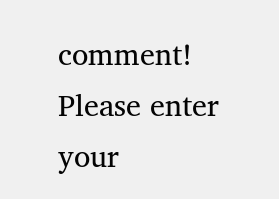comment!
Please enter your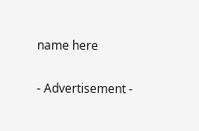name here

- Advertisement -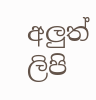අලුත් ලිපි